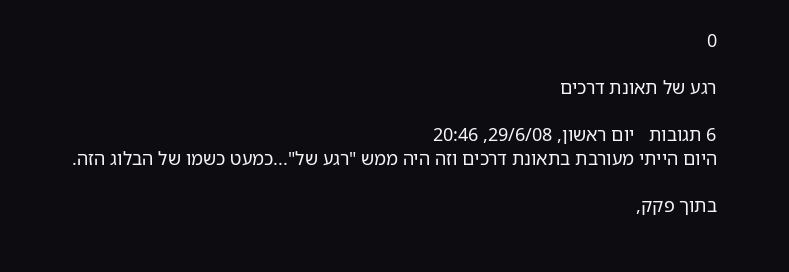0

רגע של תאונת דרכים

6 תגובות   יום ראשון, 29/6/08, 20:46
היום הייתי מעורבת בתאונת דרכים וזה היה ממש "רגע של"...כמעט כשמו של הבלוג הזה.

בתוך פקק,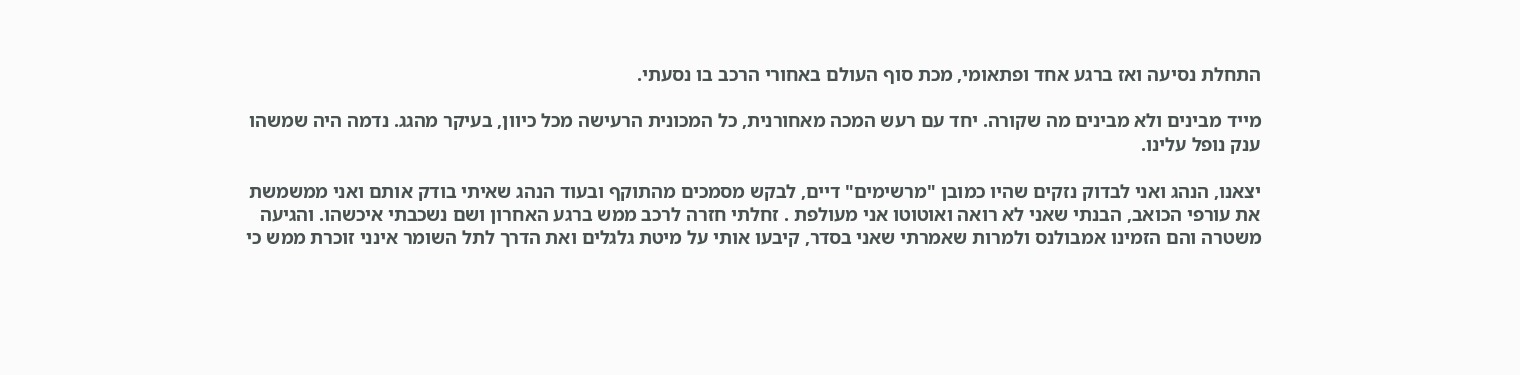התחלת נסיעה ואז ברגע אחד ופתאומי, מכת סוף העולם באחורי הרכב בו נסעתי.

מייד מבינים ולא מבינים מה שקורה. יחד עם רעש המכה מאחורנית, כל המכונית הרעישה מכל כיוון, בעיקר מהגג. נדמה היה שמשהו ענק נופל עלינו.

יצאנו, הנהג ואני לבדוק נזקים שהיו כמובן "מרשימים" דיים, לבקש מסמכים מהתוקף ובעוד הנהג שאיתי בודק אותם ואני ממשמשת את עורפי הכואב, הבנתי שאני לא רואה ואוטוטו אני מעולפת . זחלתי חזרה לרכב ממש ברגע האחרון ושם נשכבתי איכשהו. והגיעה משטרה והם הזמינו אמבולנס ולמרות שאמרתי שאני בסדר, קיבעו אותי על מיטת גלגלים ואת הדרך לתל השומר אינני זוכרת ממש כי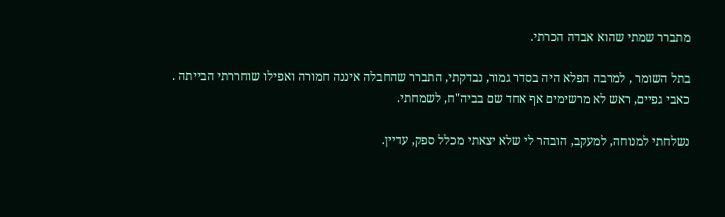מתברר שמתי שהוא אבדה הכרתי.

בתל השומר , למרבה הפלא היה בסדר גמור, נבדקתי, התברר שהחבלה איננה חמורה ואפילו שוחררתי הבייתה . כאבי גפיים, ראש לא מרשימים אף אחד שם בביה"ח, לשמחתי.

נשלחתי למנוחה, למעקב, הובהר לי שלא יצאתי מכלל ספק, עדיין.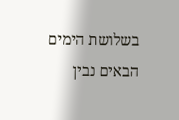בשלושת הימים הבאים נבין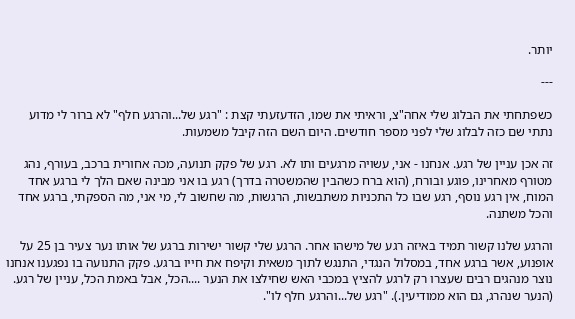יותר.

---

כשפתחתי את הבלוג שלי אחה"צ, וראיתי את שמו, הזדעזעתי קצת : "רגע של...והרגע חלף" לא ברור לי מדוע נתתי שם כזה לבלוג שלי לפני מספר חודשים. היום השם הזה קיבל משמעות.

זה אכן עניין של רגע. אנחנו - אני, עשויה מרגעים ותו לא. רגע של פקק תנועה, מכה אחורית ברכב, בעורף, נהג מטורף מאחרינו, פוגע ובורח, (הוא ברח כשהבין שהמשטרה בדרך) רגע בו אני מבינה שאם הלך לי ברגע אחד המוח, אין רגע נוסף, רגע שבו כל התכניות משתבשות, הרגשות, מה שחשוב לי, מי אני, מה הספקתי, ברגע אחד והכל משתנה.

והרגע שלנו קשור תמיד באיזה רגע של מישהו אחר. הרגע שלי קשור ישירות ברגע של אותו נער צעיר בן 25 על אופנוע, אשר ברגע אחד, במסלול הנגדי, התנגש לתוך משאית וקיפח את חייו ברגע. פקק התנועה בו נפגענו אנחנו נוצר מנהגים רבים שעצרו רק לרגע להציץ במכבי האש שחילצו את הנער ....הכל, אבל באמת הכל, עניין של רגע. (הנער שנהרג, גם הוא ממודיעין.). "רגע של...והרגע חלף לו".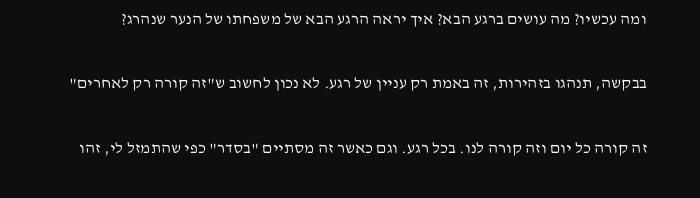ומה עכשיו? מה עושים ברגע הבא? איך יראה הרגע הבא של משפחתו של הנער שנהרג?

בבקשה, תנהגו בזהירות, זה באמת רק עניין של רגע. לא נכון לחשוב ש"זה קורה רק לאחרים"

זה קורה כל יום וזה קורה לנו. בכל רגע. וגם כאשר זה מסתיים "בסדר" כפי שהתמזל לי, זהו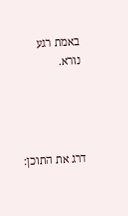באמת רגע נורא.




דרג את התוכן: